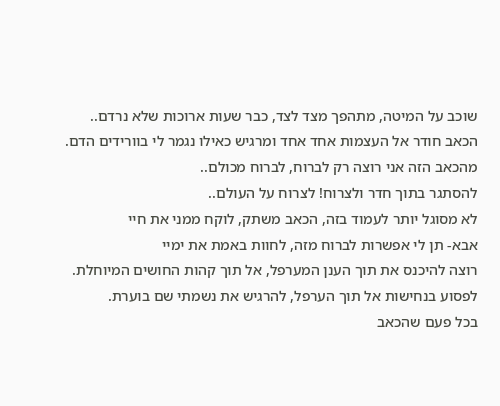שוכב על המיטה, מתהפך מצד לצד, כבר שעות ארוכות שלא נרדם..
הכאב חודר אל העצמות אחד אחד ומרגיש כאילו נגמר לי בוורידים הדם.
מהכאב הזה אני רוצה רק לברוח, לברוח מכולם..
להסתגר בתוך חדר ולצרוח! לצרוח על העולם..
לא מסוגל יותר לעמוד בזה, הכאב משתק, לוקח ממני את חיי
אבא- תן לי אפשרות לברוח מזה, לחוות באמת את ימיי
רוצה להיכנס את תוך הענן המערפל, אל תוך קהות החושים המיוחלת.
לפסוע בנחישות אל תוך הערפל, להרגיש את נשמתי שם בוערת.
בכל פעם שהכאב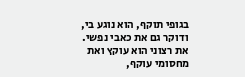בגופי תוקף, הוא נוגע בי, ודוקר גם את כאבי נפשי.
את רצוני הוא עוקץ ואת מחסומי עוקף,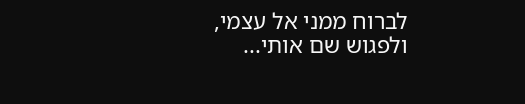לברוח ממני אל עצמי, ולפגוש שם אותי...